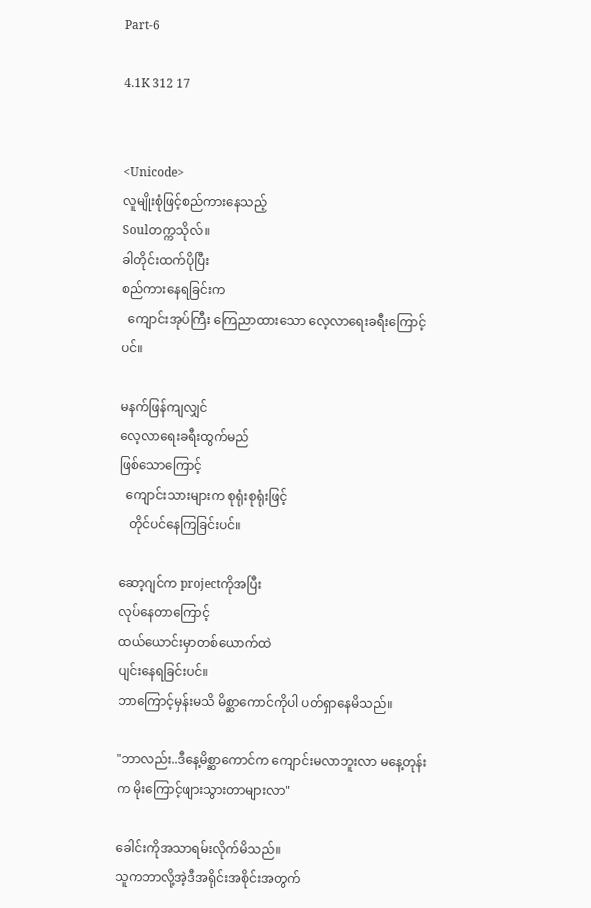Part-6

4.1K 312 17


<Unicode>
လူမျိုးစုံဖြင့်စည်ကားနေသည့်
Soulတက္ကသိုလ်။
ခါတိုင်းထက်ပိုပြီး
စည်ကားနေရခြင်းက
  ကျောင်းအုပ်ကြီး ကြေညာထားသော လေ့လာရေးခရီးကြောင့်ပင်။

မနက်ဖြန်ကျလျှင်
လေ့လာရေးခရီးထွက်မည်
ဖြစ်သောကြောင့်
  ကျောင်းသားများက စုရုံးစုရုံးဖြင့်
   တိုင်ပင်နေကြခြင်းပင်။

ဆော့ဂျင်က projectကိုအပြီး
လုပ်နေတာကြောင့်
ထယ်ယောင်းမှာတစ်ယောက်ထဲ
ပျင်းနေရခြင်းပင်။
ဘာကြောင့်မှန်းမသိ မိစ္ဆာကောင်ကိုပါ ပတ်ရှာနေမိသည်။

"ဘာလည်း..ဒီနေ့မိစ္ဆာကောင်က ကျောင်းမလာဘူးလာ မနေ့တုန်းက မိုးကြောင့်ဖျားသွားတာများလာ"

ခေါင်းကိုအသာရမ်းလိုက်မိသည်။
သူကဘာလို့အဲ့ဒီအရိုင်းအစိုင်းအတွက်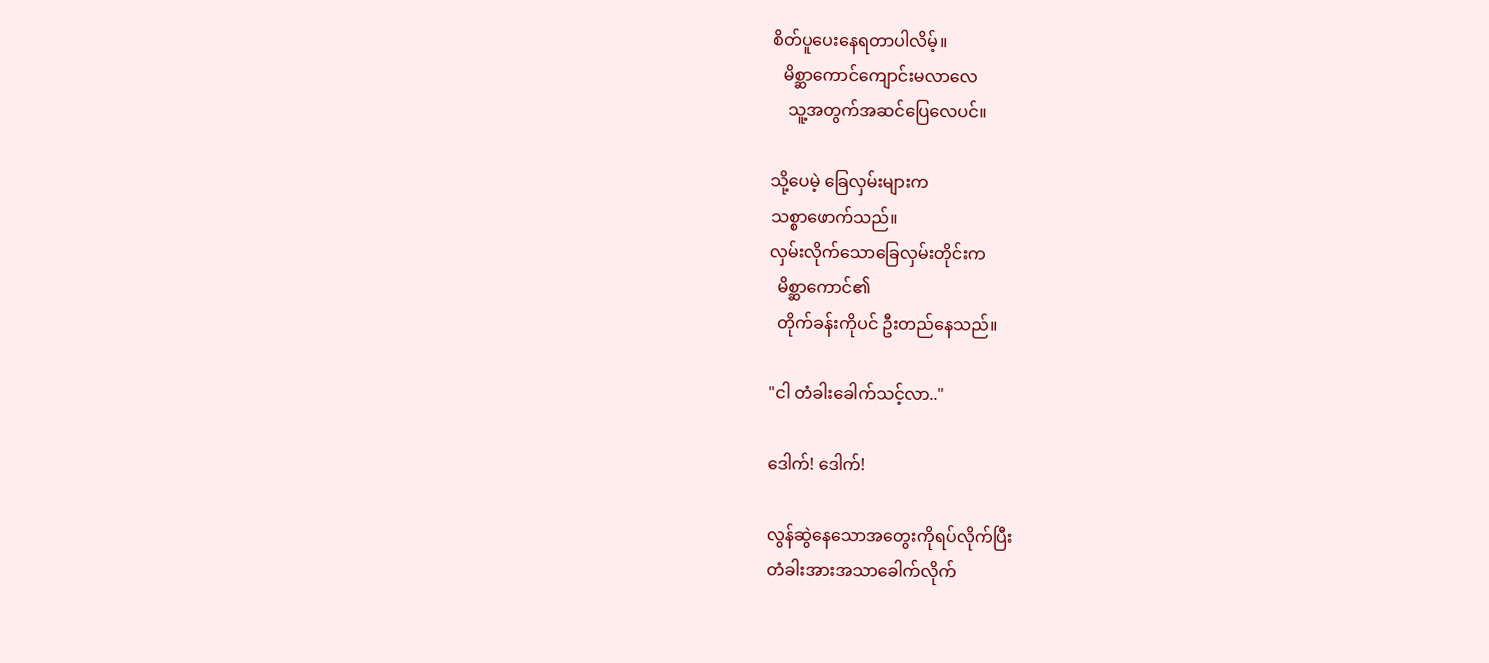စိတ်ပူပေးနေရတာပါလိမ့်။
   မိစ္ဆာကောင်ကျောင်းမလာလေ
    သူ့အတွက်အဆင်ပြေလေပင်။

သို့ပေမဲ့ ခြေလှမ်းများက
သစ္စာဖောက်သည်။
လှမ်းလိုက်သောခြေလှမ်းတိုင်းက
  မိစ္ဆာကောင်၏
  တိုက်ခန်းကိုပင် ဦးတည်နေသည်။

"ငါ တံခါးခေါက်သင့်လာ.."

ဒေါက်! ဒေါက်!

လွန်ဆွဲနေသောအတွေးကိုရပ်လိုက်ပြီး
တံခါးအားအသာခေါက်လိုက်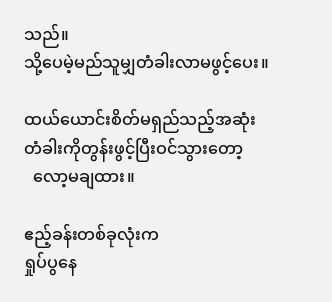သည်။
သို့ပေမဲ့မည်သူမျှတံခါးလာမဖွင့်ပေး။

ထယ်ယောင်းစိတ်မရှည်သည့်အဆုံး
တံခါးကိုတွန်းဖွင့်ပြီးဝင်သွားတော့
  လော့မချထား။

ဧည့်ခန်းတစ်ခုလုံးက
ရှုပ်ပွနေ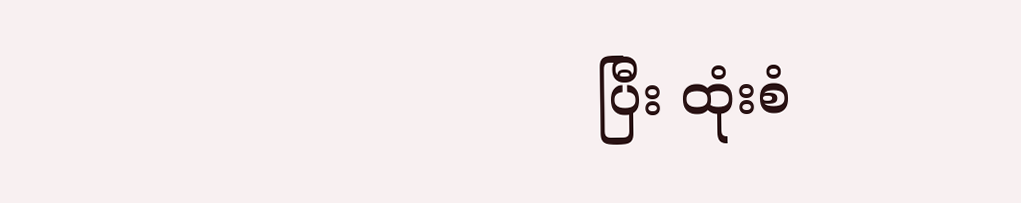ပြီး ထုံးစံ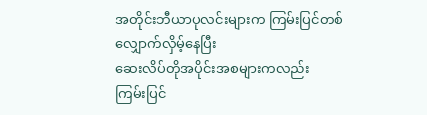အတိုင်းဘီယာပုလင်းများက ကြမ်းပြင်တစ်လျှောက်လှိမ့်နေပြီး
ဆေးလိပ်တိုအပိုင်းအစများကလည်း
ကြမ်းပြင်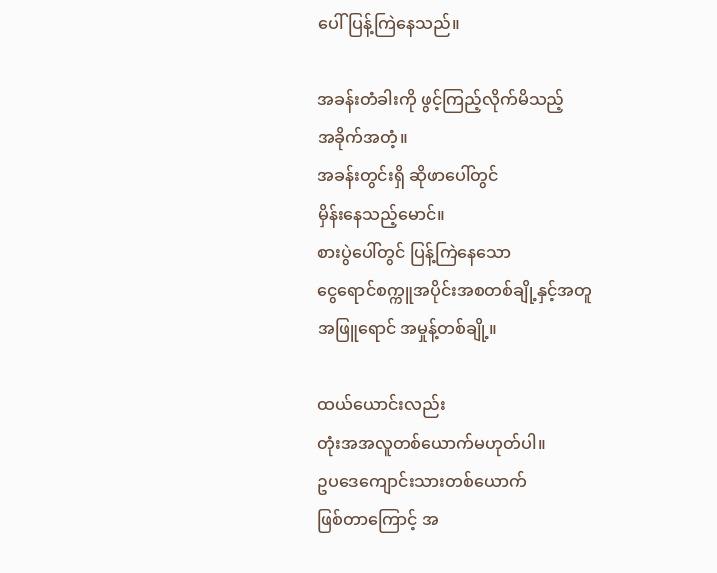ပေါ်ပြန့်ကြဲနေသည်။

အခန်းတံခါးကို ဖွင့်ကြည့်လိုက်မိသည့်
အခိုက်အတံ့။
အခန်းတွင်းရှိ ဆိုဖာပေါ်တွင်
မှိန်းနေသည့်မောင်။
စားပွဲပေါ်တွင် ပြန့်ကြဲနေသော
ငွေရောင်စက္ကူအပိုင်းအစတစ်ချို့နှင့်အတူ
အဖြူရောင် အမှုန့်တစ်ချို့။

ထယ်ယောင်းလည်း
တုံးအအလူတစ်ယောက်မဟုတ်ပါ။
ဥပဒေကျောင်းသားတစ်ယောက်
ဖြစ်တာကြောင့် အ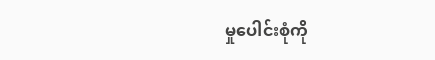မှုပေါင်းစုံကို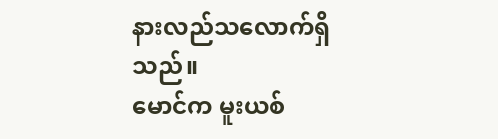နားလည်သလောက်ရှိသည်။
မောင်က မူးယစ်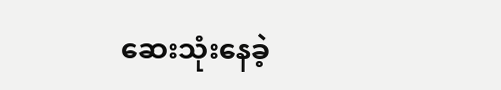ဆေးသုံးနေခဲ့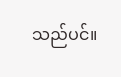သည်ပင်။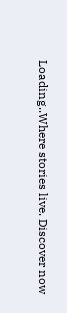Loading..Where stories live. Discover now